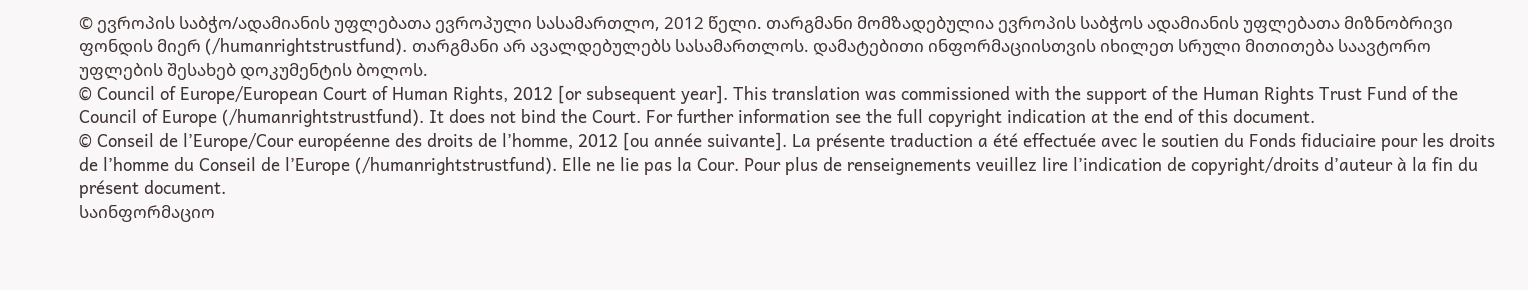© ევროპის საბჭო/ადამიანის უფლებათა ევროპული სასამართლო, 2012 წელი. თარგმანი მომზადებულია ევროპის საბჭოს ადამიანის უფლებათა მიზნობრივი ფონდის მიერ (/humanrightstrustfund). თარგმანი არ ავალდებულებს სასამართლოს. დამატებითი ინფორმაციისთვის იხილეთ სრული მითითება საავტორო უფლების შესახებ დოკუმენტის ბოლოს.
© Council of Europe/European Court of Human Rights, 2012 [or subsequent year]. This translation was commissioned with the support of the Human Rights Trust Fund of the Council of Europe (/humanrightstrustfund). It does not bind the Court. For further information see the full copyright indication at the end of this document.
© Conseil de l’Europe/Cour européenne des droits de l’homme, 2012 [ou année suivante]. La présente traduction a été effectuée avec le soutien du Fonds fiduciaire pour les droits de l’homme du Conseil de l’Europe (/humanrightstrustfund). Elle ne lie pas la Cour. Pour plus de renseignements veuillez lire l’indication de copyright/droits d’auteur à la fin du présent document.
საინფორმაციო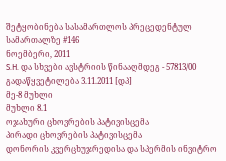შეტყობინება სასამართლოს პრეცედენტულ სამართალზე #146
ნოემბერი, 2011
S.H. და სხვები ავსტრიის წინააღმდეგ - 57813/00
გადაწყვეტილება 3.11.2011 [დპ]
მე-8 მუხლი
მუხლი 8.1
ოჯახური ცხოვრების პატივისცემა
პირადი ცხოვრების პატივისცემა
დონორის კვერცხუჯრედისა და სპერმის ინვიტრო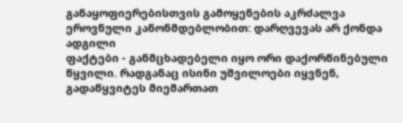განაყოფიერებისთვის გამოყენების აკრძალვა ეროვნული კანონმდებლობით: დარღვევას არ ქონდა ადგილი
ფაქტები - განმცხადებელი იყო ორი დაქორწინებული წყვილი. რადგანაც ისინი უშვილოები იყვნენ, გადაწყვიტეს მიემართათ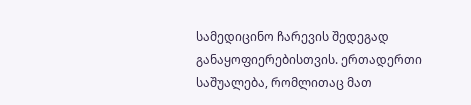სამედიცინო ჩარევის შედეგად განაყოფიერებისთვის. ერთადერთი საშუალება, რომლითაც მათ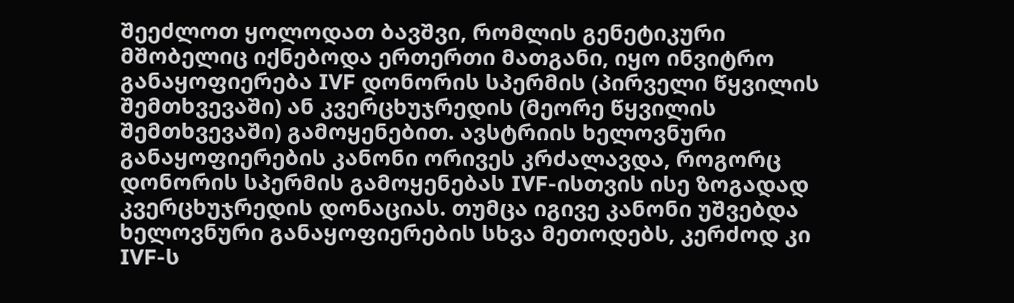შეეძლოთ ყოლოდათ ბავშვი, რომლის გენეტიკური მშობელიც იქნებოდა ერთერთი მათგანი, იყო ინვიტრო განაყოფიერება IVF დონორის სპერმის (პირველი წყვილის შემთხვევაში) ან კვერცხუჯრედის (მეორე წყვილის შემთხვევაში) გამოყენებით. ავსტრიის ხელოვნური განაყოფიერების კანონი ორივეს კრძალავდა, როგორც დონორის სპერმის გამოყენებას IVF-ისთვის ისე ზოგადად კვერცხუჯრედის დონაციას. თუმცა იგივე კანონი უშვებდა ხელოვნური განაყოფიერების სხვა მეთოდებს, კერძოდ კი IVF-ს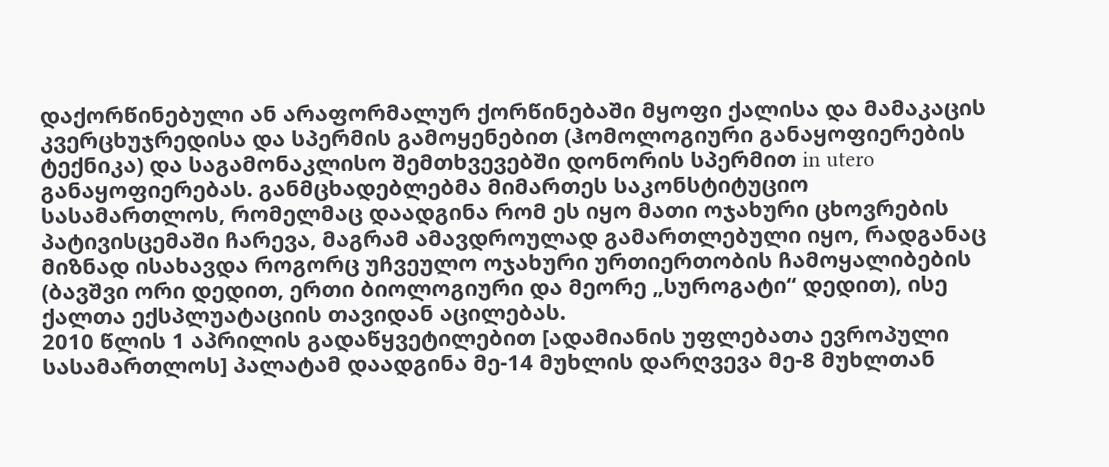დაქორწინებული ან არაფორმალურ ქორწინებაში მყოფი ქალისა და მამაკაცის კვერცხუჯრედისა და სპერმის გამოყენებით (ჰომოლოგიური განაყოფიერების ტექნიკა) და საგამონაკლისო შემთხვევებში დონორის სპერმით in utero განაყოფიერებას. განმცხადებლებმა მიმართეს საკონსტიტუციო სასამართლოს, რომელმაც დაადგინა რომ ეს იყო მათი ოჯახური ცხოვრების პატივისცემაში ჩარევა, მაგრამ ამავდროულად გამართლებული იყო, რადგანაც მიზნად ისახავდა როგორც უჩვეულო ოჯახური ურთიერთობის ჩამოყალიბების (ბავშვი ორი დედით, ერთი ბიოლოგიური და მეორე „სუროგატი“ დედით), ისე ქალთა ექსპლუატაციის თავიდან აცილებას.
2010 წლის 1 აპრილის გადაწყვეტილებით [ადამიანის უფლებათა ევროპული სასამართლოს] პალატამ დაადგინა მე-14 მუხლის დარღვევა მე-8 მუხლთან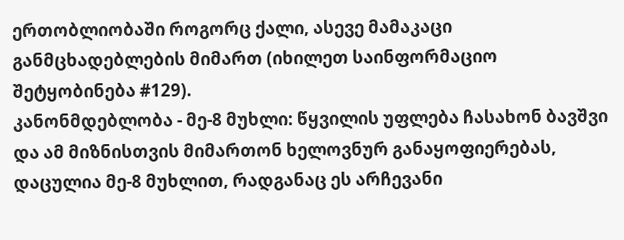ერთობლიობაში როგორც ქალი, ასევე მამაკაცი განმცხადებლების მიმართ (იხილეთ საინფორმაციო შეტყობინება #129).
კანონმდებლობა - მე-8 მუხლი: წყვილის უფლება ჩასახონ ბავშვი და ამ მიზნისთვის მიმართონ ხელოვნურ განაყოფიერებას, დაცულია მე-8 მუხლით, რადგანაც ეს არჩევანი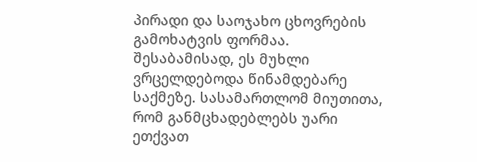პირადი და საოჯახო ცხოვრების გამოხატვის ფორმაა. შესაბამისად, ეს მუხლი ვრცელდებოდა წინამდებარე საქმეზე. სასამართლომ მიუთითა, რომ განმცხადებლებს უარი ეთქვათ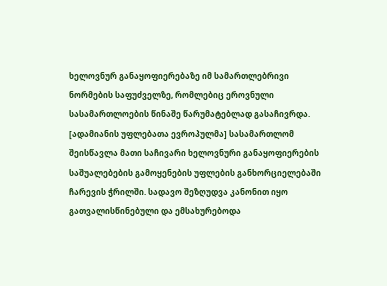ხელოვნურ განაყოფიერებაზე იმ სამართლებრივი ნორმების საფუძველზე, რომლებიც ეროვნული სასამართლოების წინაშე წარუმატებლად გასაჩივრდა. [ადამიანის უფლებათა ევროპულმა] სასამართლომ შეისწავლა მათი საჩივარი ხელოვნური განაყოფიერების საშუალებების გამოყენების უფლების განხორციელებაში ჩარევის ჭრილში. სადავო შეზღუდვა კანონით იყო გათვალისწინებული და ემსახურებოდა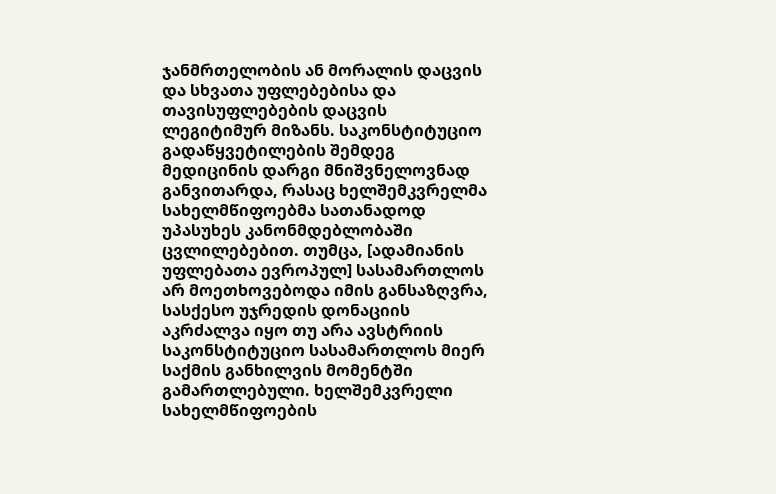ჯანმრთელობის ან მორალის დაცვის და სხვათა უფლებებისა და თავისუფლებების დაცვის ლეგიტიმურ მიზანს. საკონსტიტუციო გადაწყვეტილების შემდეგ მედიცინის დარგი მნიშვნელოვნად განვითარდა, რასაც ხელშემკვრელმა სახელმწიფოებმა სათანადოდ უპასუხეს კანონმდებლობაში ცვლილებებით. თუმცა, [ადამიანის უფლებათა ევროპულ] სასამართლოს არ მოეთხოვებოდა იმის განსაზღვრა, სასქესო უჯრედის დონაციის აკრძალვა იყო თუ არა ავსტრიის საკონსტიტუციო სასამართლოს მიერ საქმის განხილვის მომენტში გამართლებული. ხელშემკვრელი სახელმწიფოების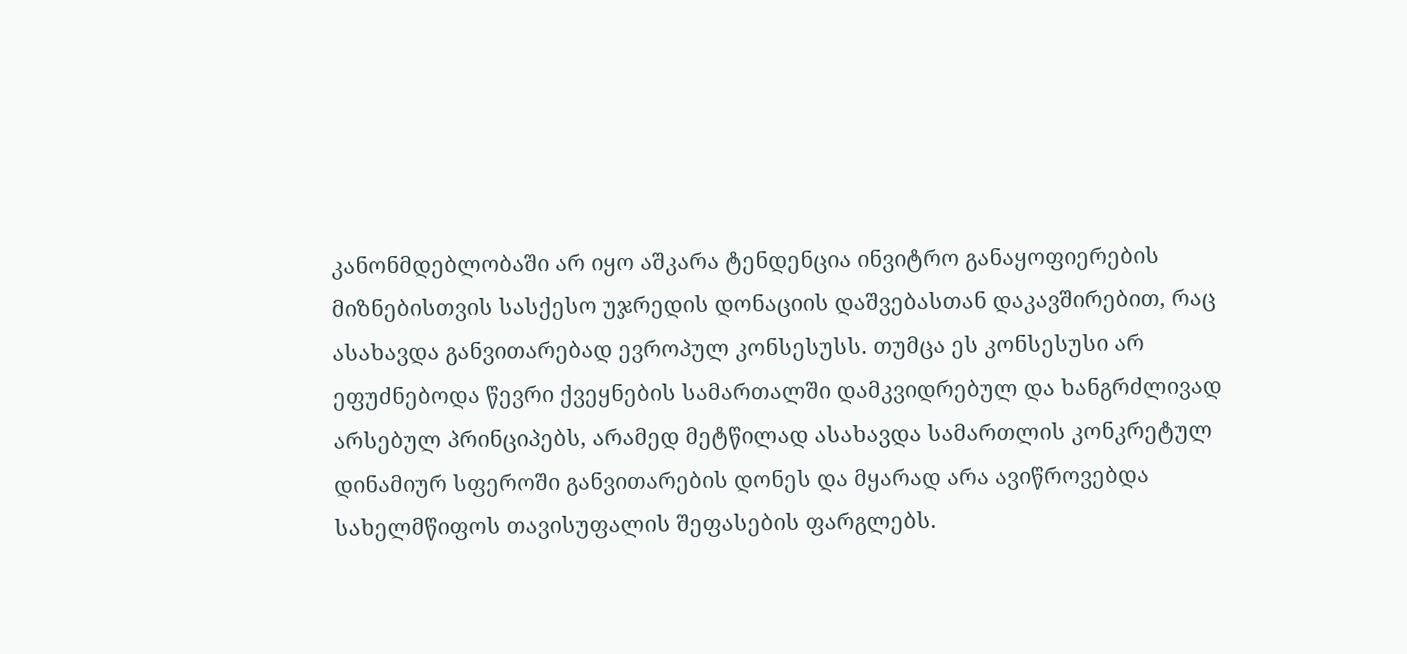კანონმდებლობაში არ იყო აშკარა ტენდენცია ინვიტრო განაყოფიერების მიზნებისთვის სასქესო უჯრედის დონაციის დაშვებასთან დაკავშირებით, რაც ასახავდა განვითარებად ევროპულ კონსესუსს. თუმცა ეს კონსესუსი არ ეფუძნებოდა წევრი ქვეყნების სამართალში დამკვიდრებულ და ხანგრძლივად არსებულ პრინციპებს, არამედ მეტწილად ასახავდა სამართლის კონკრეტულ დინამიურ სფეროში განვითარების დონეს და მყარად არა ავიწროვებდა სახელმწიფოს თავისუფალის შეფასების ფარგლებს.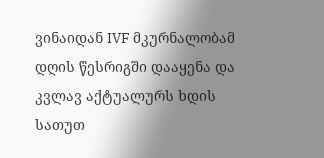ვინაიდან IVF მკურნალობამ დღის წესრიგში დააყენა და კვლავ აქტუალურს ხდის სათუთ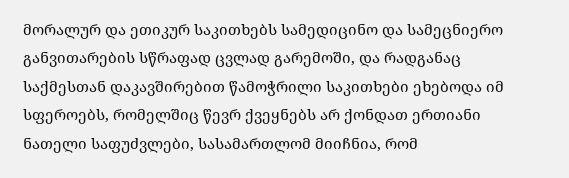მორალურ და ეთიკურ საკითხებს სამედიცინო და სამეცნიერო განვითარების სწრაფად ცვლად გარემოში, და რადგანაც საქმესთან დაკავშირებით წამოჭრილი საკითხები ეხებოდა იმ სფეროებს, რომელშიც წევრ ქვეყნებს არ ქონდათ ერთიანი ნათელი საფუძვლები, სასამართლომ მიიჩნია, რომ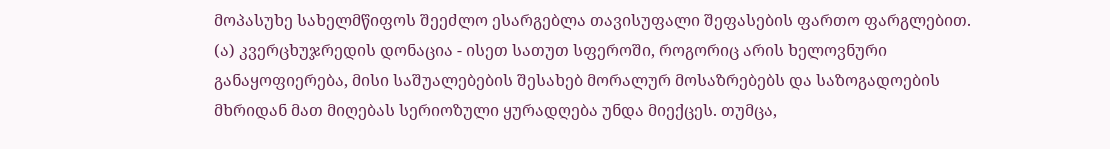მოპასუხე სახელმწიფოს შეეძლო ესარგებლა თავისუფალი შეფასების ფართო ფარგლებით.
(ა) კვერცხუჯრედის დონაცია - ისეთ სათუთ სფეროში, როგორიც არის ხელოვნური განაყოფიერება, მისი საშუალებების შესახებ მორალურ მოსაზრებებს და საზოგადოების მხრიდან მათ მიღებას სერიოზული ყურადღება უნდა მიექცეს. თუმცა,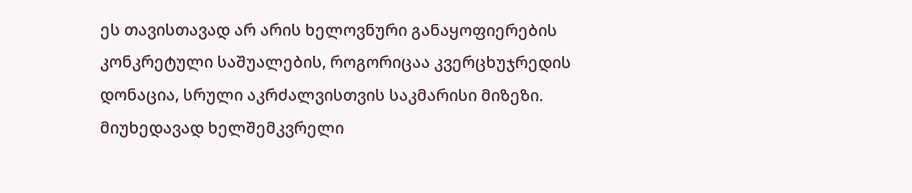ეს თავისთავად არ არის ხელოვნური განაყოფიერების კონკრეტული საშუალების, როგორიცაა კვერცხუჯრედის დონაცია, სრული აკრძალვისთვის საკმარისი მიზეზი. მიუხედავად ხელშემკვრელი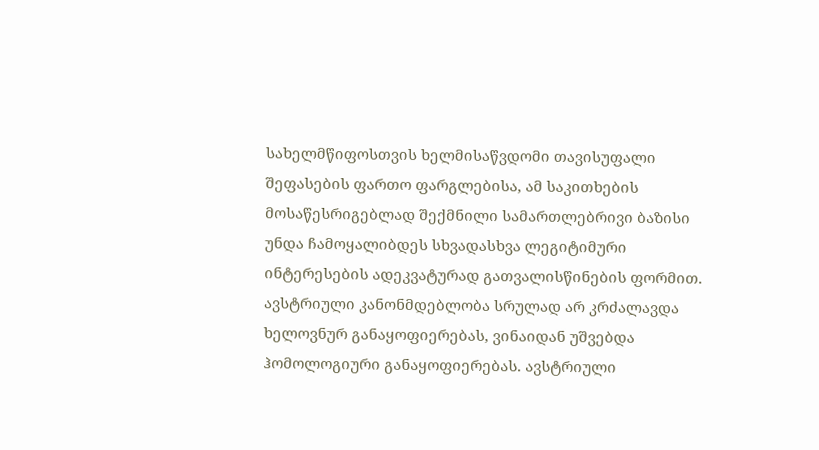სახელმწიფოსთვის ხელმისაწვდომი თავისუფალი შეფასების ფართო ფარგლებისა, ამ საკითხების მოსაწესრიგებლად შექმნილი სამართლებრივი ბაზისი უნდა ჩამოყალიბდეს სხვადასხვა ლეგიტიმური ინტერესების ადეკვატურად გათვალისწინების ფორმით. ავსტრიული კანონმდებლობა სრულად არ კრძალავდა ხელოვნურ განაყოფიერებას, ვინაიდან უშვებდა ჰომოლოგიური განაყოფიერებას. ავსტრიული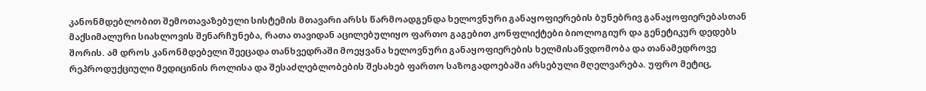კანონმდებლობით შემოთავაზებული სისტემის მთავარი არსს წარმოადგენდა ხელოვნური განაყოფიერების ბუნებრივ განაყოფიერებასთან მაქსიმალური სიახლოვის შენარჩუნება, რათა თავიდან აცილებულიყო ფართო გაგებით კონფლიქტები ბიოლოგიურ და გენეტიკურ დედებს შორის. ამ დროს კანონმდებელი შეეცადა თანხვედრაში მოეყვანა ხელოვნური განაყოფიერების ხელმისაწვდომობა და თანამედროვე რეპროდუქციული მედიცინის როლისა და შესაძლებლობების შესახებ ფართო საზოგადოებაში არსებული მღელვარება. უფრო მეტიც,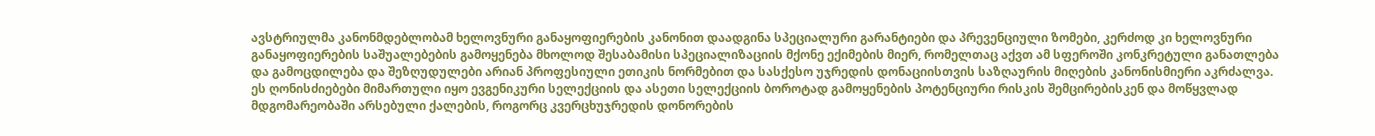ავსტრიულმა კანონმდებლობამ ხელოვნური განაყოფიერების კანონით დაადგინა სპეციალური გარანტიები და პრევენციული ზომები, კერძოდ კი ხელოვნური განაყოფიერების საშუალებების გამოყენება მხოლოდ შესაბამისი სპეციალიზაციის მქონე ექიმების მიერ, რომელთაც აქვთ ამ სფეროში კონკრეტული განათლება და გამოცდილება და შეზღუდულები არიან პროფესიული ეთიკის ნორმებით და სასქესო უჯრედის დონაციისთვის საზღაურის მიღების კანონისმიერი აკრძალვა. ეს ღონისძიებები მიმართული იყო ევგენიკური სელექციის და ასეთი სელექციის ბოროტად გამოყენების პოტენციური რისკის შემცირებისკენ და მოწყვლად მდგომარეობაში არსებული ქალების, როგორც კვერცხუჯრედის დონორების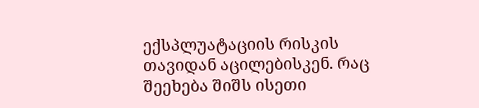ექსპლუატაციის რისკის თავიდან აცილებისკენ. რაც შეეხება შიშს ისეთი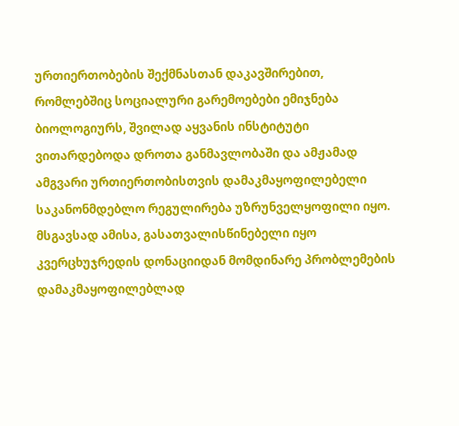ურთიერთობების შექმნასთან დაკავშირებით, რომლებშიც სოციალური გარემოებები ემიჯნება ბიოლოგიურს, შვილად აყვანის ინსტიტუტი ვითარდებოდა დროთა განმავლობაში და ამჟამად ამგვარი ურთიერთობისთვის დამაკმაყოფილებელი საკანონმდებლო რეგულირება უზრუნველყოფილი იყო. მსგავსად ამისა, გასათვალისწინებელი იყო კვერცხუჯრედის დონაციიდან მომდინარე პრობლემების დამაკმაყოფილებლად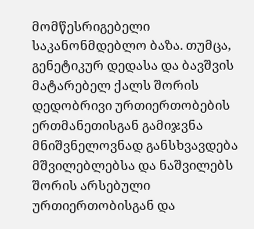მომწესრიგებელი საკანონმდებლო ბაზა. თუმცა, გენეტიკურ დედასა და ბავშვის მატარებელ ქალს შორის დედობრივი ურთიერთობების ერთმანეთისგან გამიჯვნა მნიშვნელოვნად განსხვავდება მშვილებლებსა და ნაშვილებს შორის არსებული ურთიერთობისგან და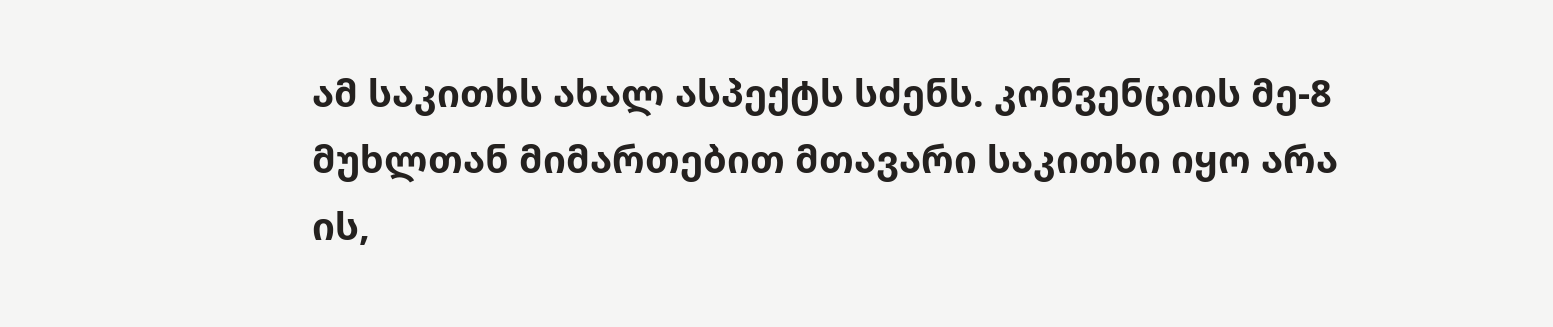ამ საკითხს ახალ ასპექტს სძენს. კონვენციის მე-8 მუხლთან მიმართებით მთავარი საკითხი იყო არა ის,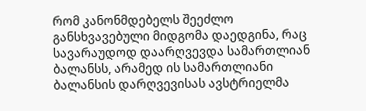რომ კანონმდებელს შეეძლო განსხვავებული მიდგომა დაედგინა, რაც სავარაუდოდ დაარღვევდა სამართლიან ბალანსს, არამედ ის სამართლიანი ბალანსის დარღვევისას ავსტრიელმა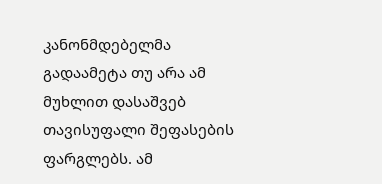კანონმდებელმა გადაამეტა თუ არა ამ მუხლით დასაშვებ თავისუფალი შეფასების ფარგლებს. ამ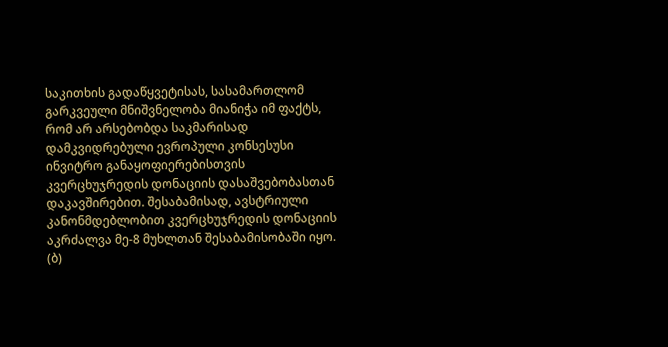საკითხის გადაწყვეტისას, სასამართლომ გარკვეული მნიშვნელობა მიანიჭა იმ ფაქტს, რომ არ არსებობდა საკმარისად დამკვიდრებული ევროპული კონსესუსი ინვიტრო განაყოფიერებისთვის კვერცხუჯრედის დონაციის დასაშვებობასთან დაკავშირებით. შესაბამისად, ავსტრიული კანონმდებლობით კვერცხუჯრედის დონაციის აკრძალვა მე-8 მუხლთან შესაბამისობაში იყო.
(ბ)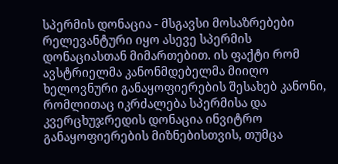სპერმის დონაცია - მსგავსი მოსაზრებები რელევანტური იყო ასევე სპერმის დონაციასთან მიმართებით. ის ფაქტი რომ ავსტრიელმა კანონმდებელმა მიიღო ხელოვნური განაყოფიერების შესახებ კანონი, რომლითაც იკრძალება სპერმისა და კვერცხუჯრედის დონაცია ინვიტრო განაყოფიერების მიზნებისთვის, თუმცა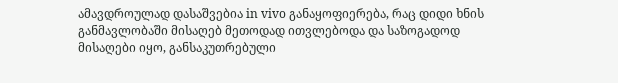ამავდროულად დასაშვებია in vivo განაყოფიერება, რაც დიდი ხნის განმავლობაში მისაღებ მეთოდად ითვლებოდა და საზოგადოდ მისაღები იყო, განსაკუთრებული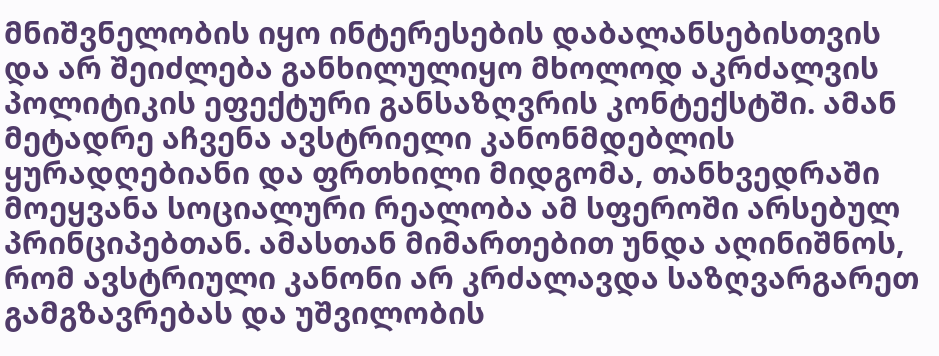მნიშვნელობის იყო ინტერესების დაბალანსებისთვის და არ შეიძლება განხილულიყო მხოლოდ აკრძალვის პოლიტიკის ეფექტური განსაზღვრის კონტექსტში. ამან მეტადრე აჩვენა ავსტრიელი კანონმდებლის ყურადღებიანი და ფრთხილი მიდგომა, თანხვედრაში მოეყვანა სოციალური რეალობა ამ სფეროში არსებულ პრინციპებთან. ამასთან მიმართებით უნდა აღინიშნოს, რომ ავსტრიული კანონი არ კრძალავდა საზღვარგარეთ გამგზავრებას და უშვილობის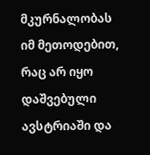მკურნალობას იმ მეთოდებით, რაც არ იყო დაშვებული ავსტრიაში და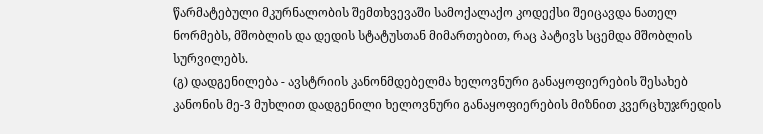წარმატებული მკურნალობის შემთხვევაში სამოქალაქო კოდექსი შეიცავდა ნათელ ნორმებს, მშობლის და დედის სტატუსთან მიმართებით, რაც პატივს სცემდა მშობლის სურვილებს.
(გ) დადგენილება - ავსტრიის კანონმდებელმა ხელოვნური განაყოფიერების შესახებ კანონის მე-3 მუხლით დადგენილი ხელოვნური განაყოფიერების მიზნით კვერცხუჯრედის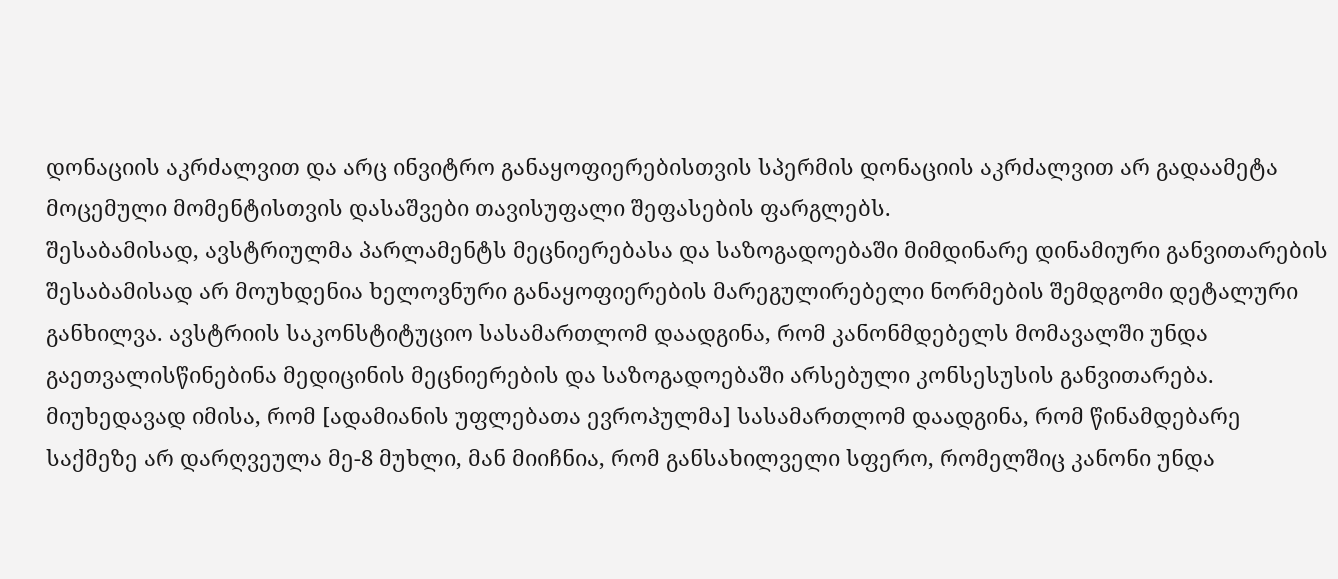დონაციის აკრძალვით და არც ინვიტრო განაყოფიერებისთვის სპერმის დონაციის აკრძალვით არ გადაამეტა მოცემული მომენტისთვის დასაშვები თავისუფალი შეფასების ფარგლებს.
შესაბამისად, ავსტრიულმა პარლამენტს მეცნიერებასა და საზოგადოებაში მიმდინარე დინამიური განვითარების შესაბამისად არ მოუხდენია ხელოვნური განაყოფიერების მარეგულირებელი ნორმების შემდგომი დეტალური განხილვა. ავსტრიის საკონსტიტუციო სასამართლომ დაადგინა, რომ კანონმდებელს მომავალში უნდა გაეთვალისწინებინა მედიცინის მეცნიერების და საზოგადოებაში არსებული კონსესუსის განვითარება. მიუხედავად იმისა, რომ [ადამიანის უფლებათა ევროპულმა] სასამართლომ დაადგინა, რომ წინამდებარე საქმეზე არ დარღვეულა მე-8 მუხლი, მან მიიჩნია, რომ განსახილველი სფერო, რომელშიც კანონი უნდა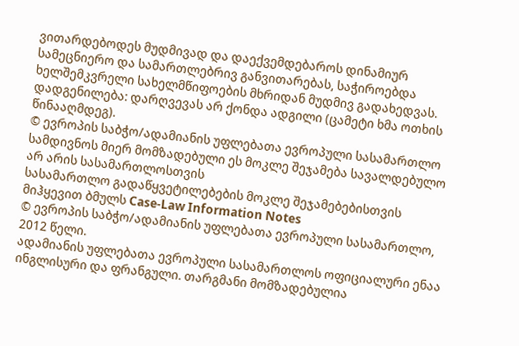ვითარდებოდეს მუდმივად და დაექვემდებაროს დინამიურ სამეცნიერო და სამართლებრივ განვითარებას, საჭიროებდა ხელშემკვრელი სახელმწიფოების მხრიდან მუდმივ გადახედვას.
დადგენილება: დარღვევას არ ქონდა ადგილი (ცამეტი ხმა ოთხის წინააღმდეგ).
© ევროპის საბჭო/ადამიანის უფლებათა ევროპული სასამართლო
სამდივნოს მიერ მომზადებული ეს მოკლე შეჯამება სავალდებულო არ არის სასამართლოსთვის
სასამართლო გადაწყვეტილებების მოკლე შეჯამებებისთვის მიჰყევით ბმულს Case-Law Information Notes
© ევროპის საბჭო/ადამიანის უფლებათა ევროპული სასამართლო, 2012 წელი.
ადამიანის უფლებათა ევროპული სასამართლოს ოფიციალური ენაა ინგლისური და ფრანგული. თარგმანი მომზადებულია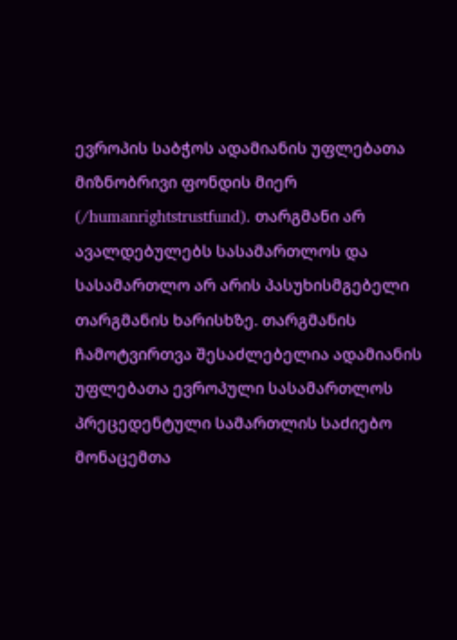ევროპის საბჭოს ადამიანის უფლებათა მიზნობრივი ფონდის მიერ (/humanrightstrustfund). თარგმანი არ ავალდებულებს სასამართლოს და სასამართლო არ არის პასუხისმგებელი თარგმანის ხარისხზე. თარგმანის ჩამოტვირთვა შესაძლებელია ადამიანის უფლებათა ევროპული სასამართლოს პრეცედენტული სამართლის საძიებო მონაცემთა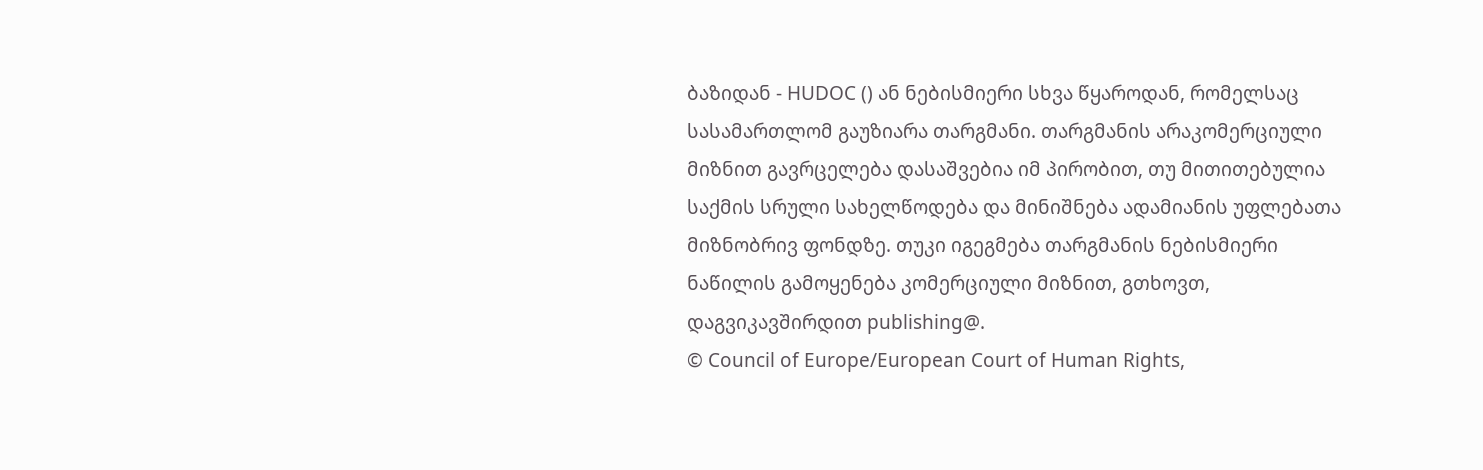ბაზიდან - HUDOC () ან ნებისმიერი სხვა წყაროდან, რომელსაც სასამართლომ გაუზიარა თარგმანი. თარგმანის არაკომერციული მიზნით გავრცელება დასაშვებია იმ პირობით, თუ მითითებულია საქმის სრული სახელწოდება და მინიშნება ადამიანის უფლებათა მიზნობრივ ფონდზე. თუკი იგეგმება თარგმანის ნებისმიერი ნაწილის გამოყენება კომერციული მიზნით, გთხოვთ, დაგვიკავშირდით publishing@.
© Council of Europe/European Court of Human Rights,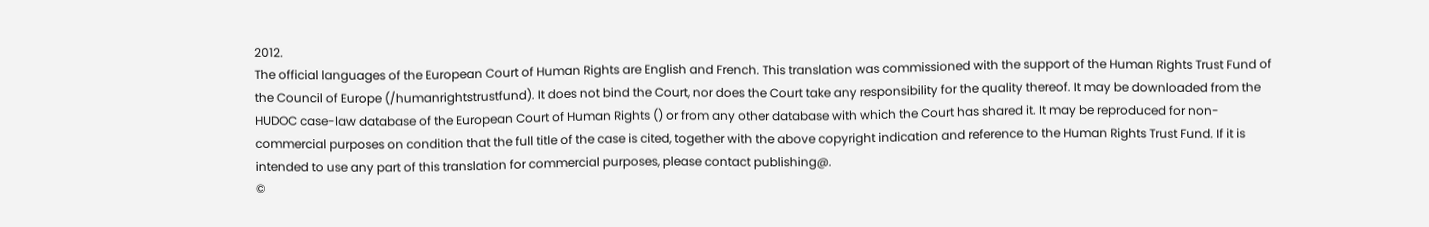2012.
The official languages of the European Court of Human Rights are English and French. This translation was commissioned with the support of the Human Rights Trust Fund of the Council of Europe (/humanrightstrustfund). It does not bind the Court, nor does the Court take any responsibility for the quality thereof. It may be downloaded from the HUDOC case-law database of the European Court of Human Rights () or from any other database with which the Court has shared it. It may be reproduced for non-commercial purposes on condition that the full title of the case is cited, together with the above copyright indication and reference to the Human Rights Trust Fund. If it is intended to use any part of this translation for commercial purposes, please contact publishing@.
©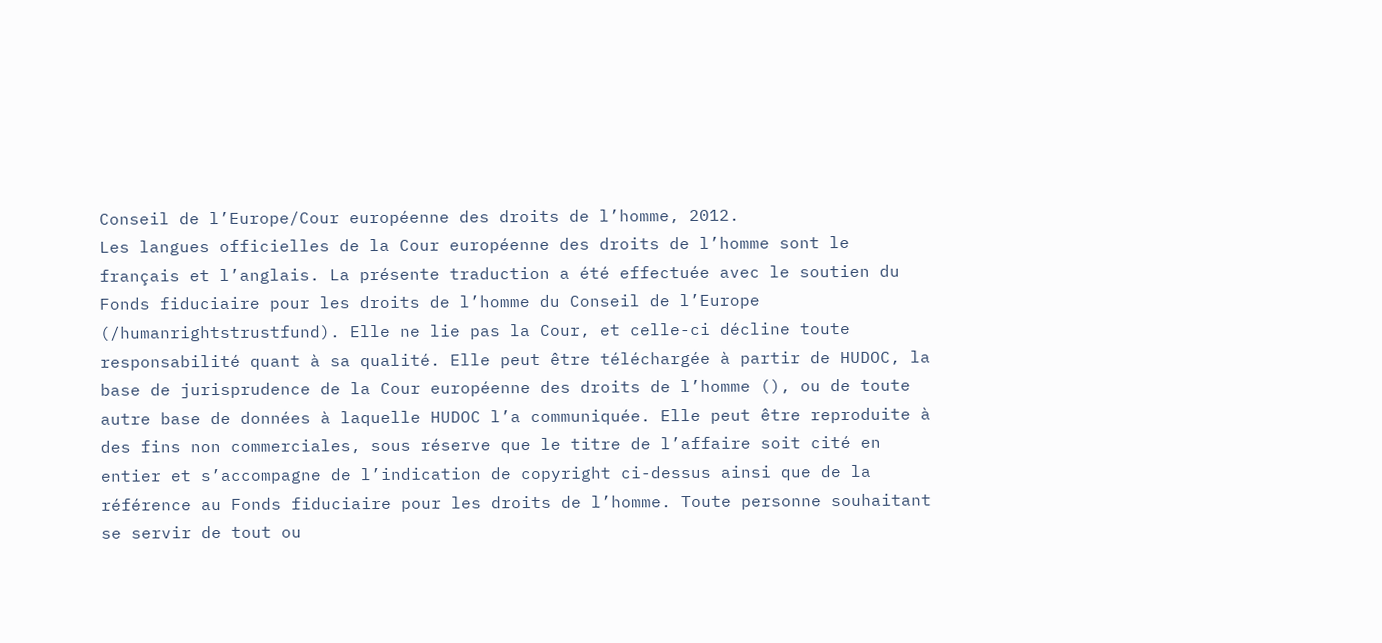Conseil de l’Europe/Cour européenne des droits de l’homme, 2012.
Les langues officielles de la Cour européenne des droits de l’homme sont le français et l’anglais. La présente traduction a été effectuée avec le soutien du Fonds fiduciaire pour les droits de l’homme du Conseil de l’Europe (/humanrightstrustfund). Elle ne lie pas la Cour, et celle-ci décline toute responsabilité quant à sa qualité. Elle peut être téléchargée à partir de HUDOC, la base de jurisprudence de la Cour européenne des droits de l’homme (), ou de toute autre base de données à laquelle HUDOC l’a communiquée. Elle peut être reproduite à des fins non commerciales, sous réserve que le titre de l’affaire soit cité en entier et s’accompagne de l’indication de copyright ci-dessus ainsi que de la référence au Fonds fiduciaire pour les droits de l’homme. Toute personne souhaitant se servir de tout ou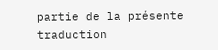partie de la présente traduction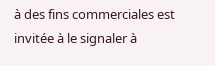à des fins commerciales est invitée à le signaler à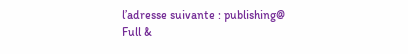l’adresse suivante : publishing@
Full &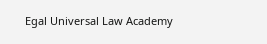Egal Universal Law Academy